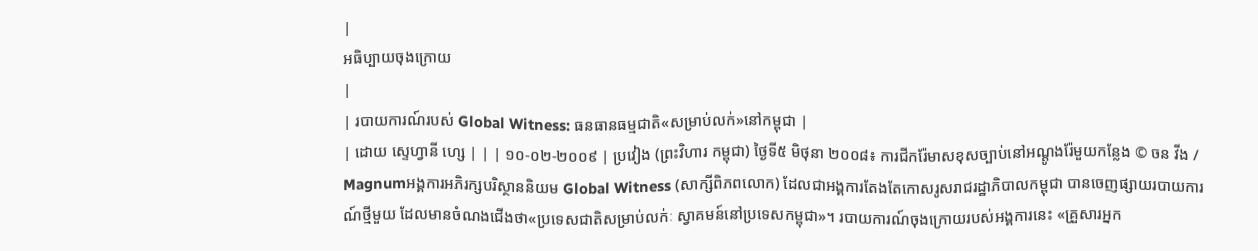|
អធិប្បាយចុងក្រោយ
|
| របាយការណ៍របស់ Global Witness: ធនធានធម្មជាតិ«សម្រាប់លក់»នៅកម្ពុជា |
| ដោយ ស្ទេហ្វានី ហ្សេ | | | ១០-០២-២០០៩ | ប្រវៀង (ព្រះវិហារ កម្ពុជា) ថ្ងៃទី៥ មិថុនា ២០០៨៖ ការជីករ៉ែមាសខុសច្បាប់នៅអណ្តូងរ៉ែមួយកន្លែង © ចន វីង / Magnumអង្គការអភិរក្សបរិស្ថាននិយម Global Witness (សាក្សីពិភពលោក) ដែលជាអង្គការតែងតែកោសរូសរាជរដ្ឋាភិបាលកម្ពុជា បានចេញផ្សាយរបាយការណ៍ថ្មីមួយ ដែលមានចំណងជើងថា«ប្រទេសជាតិសម្រាប់លក់ៈ ស្វាគមន៍នៅប្រទេសកម្ពុជា»។ របាយការណ៍ចុងក្រោយរបស់អង្គការនេះ «គ្រួសារអ្នក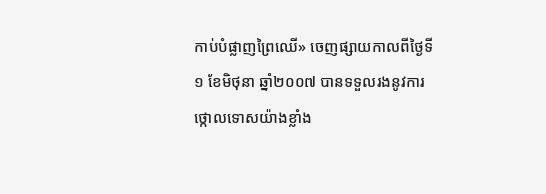កាប់បំផ្លាញព្រៃឈើ» ចេញផ្សាយកាលពីថ្ងៃទី១ ខែមិថុនា ឆ្នាំ២០០៧ បានទទួលរងនូវការថ្កោលទោសយ៉ាងខ្លាំង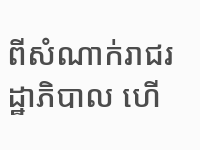ពីសំណាក់រាជរដ្ឋាភិបាល ហើ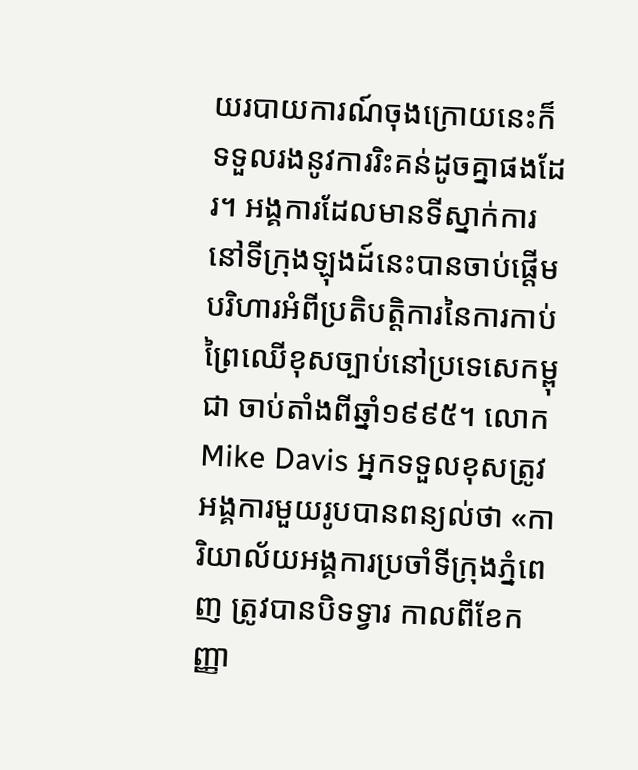យរបាយការណ៍ចុងក្រោយនេះក៏ទទួលរងនូវការរិះគន់ដូចគ្នាផងដែរ។ អង្គការដែលមានទីស្នាក់ការនៅទីក្រុងឡុងដ៍នេះបានចាប់ផ្តើមបរិហារអំពីប្រតិបត្តិការនៃការកាប់ព្រៃឈើខុសច្បាប់នៅប្រទេសេកម្ពុជា ចាប់តាំងពីឆ្នាំ១៩៩៥។ លោក Mike Davis អ្នកទទួលខុសត្រូវអង្គការមួយរូបបានពន្យល់ថា «ការិយាល័យអង្គការប្រចាំទីក្រុងភ្នំពេញ ត្រូវបានបិទទ្វារ កាលពីខែកញ្ញា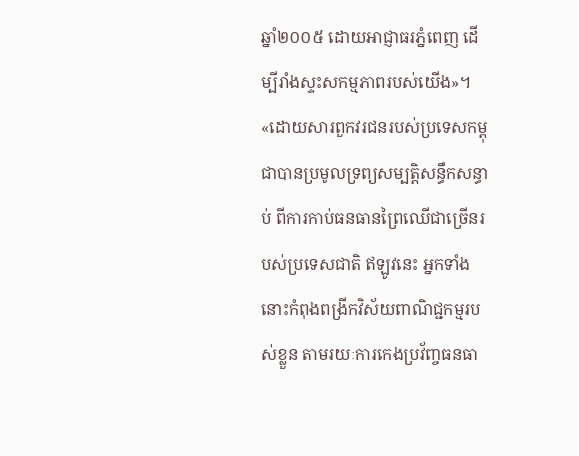ឆ្នាំ២០០៥ ដោយអាជ្ញាធរភ្នំពេញ ដើម្បីរាំងស្ទះសកម្មភាពរបស់យើង»។ «ដោយសារពួកវរជនរបស់ប្រទេសកម្ពុជាបានប្រមូលទ្រព្យសម្បត្តិសន្ធឹកសន្ធាប់ ពីការកាប់ធនធានព្រៃឈើជាច្រើនរបស់ប្រទេសជាតិ ឥឡូវនេះ អ្នកទាំងនោះកំពុងពង្រីកវិស័យពាណិជ្ជកម្មរបស់ខ្លួន តាមរយៈការកេងប្រវ័ញ្ចធនធា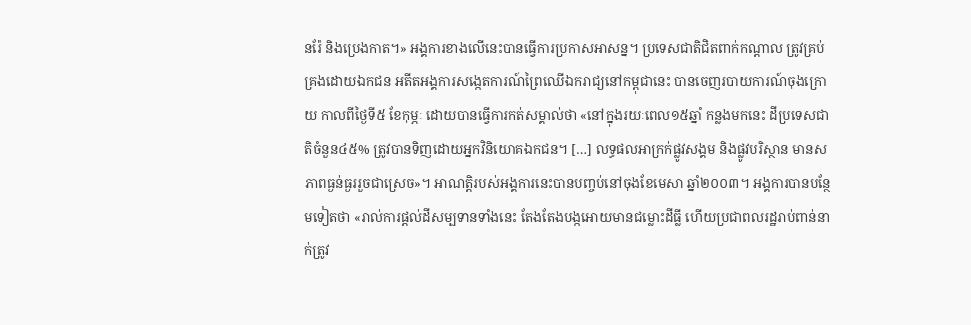នរ៉ែ និងប្រេងកាត។» អង្គការខាងលើនេះបានធ្វើការប្រកាសអាសន្ន។ ប្រទេសជាតិជិតពាក់កណ្តាល ត្រូវគ្រប់គ្រងដោយឯកជន អតីតអង្គការសង្កេតការណ៍ព្រៃឈើឯករាជ្យនៅកម្ពុជានេះ បានចេញរបាយការណ៍ចុងក្រោយ កាលពីថ្ងៃទី៥ ខែកុម្ភៈ ដោយបានធ្វើការកត់សម្គាល់ថា «នៅក្នុងរយៈពេល១៥ឆ្នាំ កន្លងមកនេះ ដីប្រទេសជាតិចំនួន៤៥% ត្រូវបានទិញដោយអ្នកវិនិយោគឯកជន។ […] លទ្ធផលអាក្រក់ផ្លូវសង្គម និងផ្លូវបរិស្ថាន មានសភាពធ្ងន់ធ្ងររួចជាស្រេច»។ អាណត្តិរបស់អង្គការនេះបានបញ្ចប់នៅចុងខែមេសា ឆ្នាំ២០០៣។ អង្គការបានបន្ថែមទៀតថា «រាល់ការផ្តល់ដីសម្បទានទាំងនេះ តែងតែងបង្កអោយមានជម្លោះដីធ្លី ហើយប្រជាពលរដ្ឋរាប់ពាន់នាក់ត្រូវ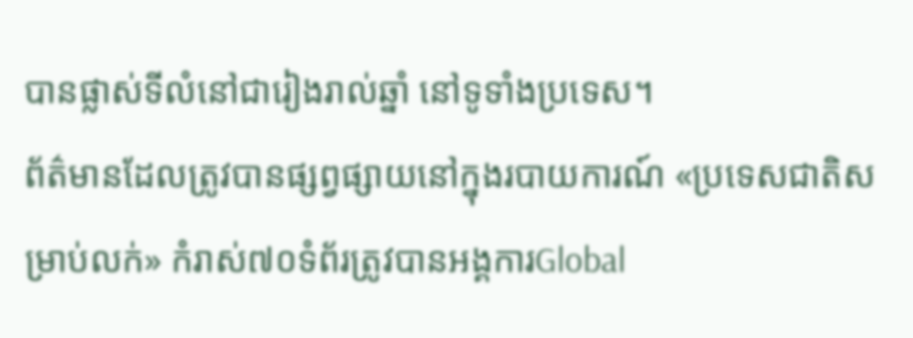បានផ្លាស់ទីលំនៅជារៀងរាល់ឆ្នាំ នៅទូទាំងប្រទេស។
ព័ត៌មានដែលត្រូវបានផ្សព្វផ្សាយនៅក្នុងរបាយការណ៍ «ប្រទេសជាតិសម្រាប់លក់» កំរាស់៧០ទំព័រត្រូវបានអង្គការGlobal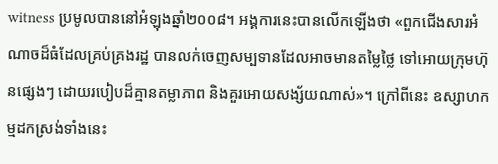witness ប្រមូលបាននៅអំឡុងឆ្នាំ២០០៨។ អង្គការនេះបានលើកឡើងថា «ពួកជើងសារអំណាចដ៏ធំដែលគ្រប់គ្រងរដ្ឋ បានលក់ចេញសម្បទានដែលអាចមានតម្លៃថ្លៃ ទៅអោយក្រុមហ៊ុនផ្សេងៗ ដោយរបៀបដ៏គ្មានតម្លាភាព និងគួរអោយសង្ស័យណាស់»។ ក្រៅពីនេះ ឧស្សាហកម្មដកស្រង់ទាំងនេះ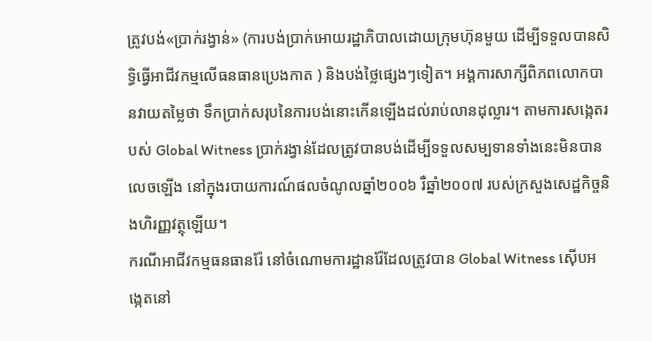ត្រូវបង់«ប្រាក់រង្វាន់» (ការបង់ប្រាក់អោយរដ្ឋាភិបាលដោយក្រុមហ៊ុនមួយ ដើម្បីទទួលបានសិទ្ធិធ្វើអាជីវកម្មលើធនធានប្រេងកាត ) និងបង់ថ្លៃផ្សេងៗទៀត។ អង្គការសាក្សីពិភពលោកបានវាយតម្លៃថា ទឹកប្រាក់សរុបនៃការបង់នោះកើនឡើងដល់រាប់លានដុល្លារ។ តាមការសង្កេតរបស់ Global Witness ប្រាក់រង្វាន់ដែលត្រូវបានបង់ដើម្បីទទួលសម្បទានទាំងនេះមិនបានលេចឡើង នៅក្នុងរបាយការណ៍ផលចំណូលឆ្នាំ២០០៦ រឺឆ្នាំ២០០៧ របស់ក្រសួងសេដ្ឋកិច្ចនិងហិរញ្ញវត្ថុឡើយ។
ករណីអាជីវកម្មធនធានរ៉ែ នៅចំណោមការដ្ឋានរ៉ែដែលត្រូវបាន Global Witness ស៊ើបអង្កេតនៅ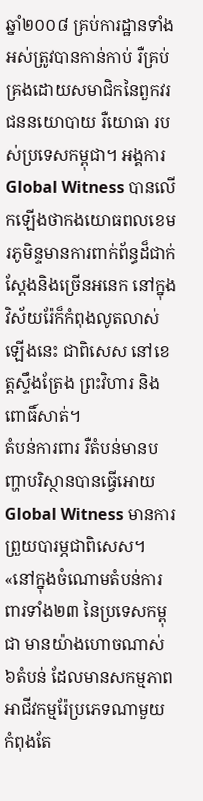ឆ្នាំ២០០៨ គ្រប់ការដ្ឋានទាំងអស់ត្រូវបានកាន់កាប់ រឺគ្រប់គ្រងដោយសមាជិកនៃពួកវរជននយោបាយ រឺយោធា របស់ប្រទេសកម្ពុជា។ អង្គការ Global Witness បានលើកឡើងថាកងយោធពលខេមរភូមិន្ទមានការពាក់ព័ន្ធដ៏ជាក់ស្តែងនិងច្រើនអនេក នៅក្នុងវិស័យរ៉ែក៏កំពុងលូតលាស់ឡើងនេះ ជាពិសេស នៅខេត្តស្ទឹងត្រែង ព្រះវិហារ និងពោធិ៍សាត់។
តំបន់ការពារ រឺតំបន់មានបញ្ហាបរិស្ថានបានធ្វើអោយ Global Witness មានការព្រួយបារម្ភជាពិសេស។ «នៅក្នុងចំណោមតំបន់ការពារទាំង២៣ នៃប្រទេសកម្ពុជា មានយ៉ាងហោចណាស់ ៦តំបន់ ដែលមានសកម្មភាពអាជីវកម្មរ៉ែប្រភេទណាមួយ កំពុងតែ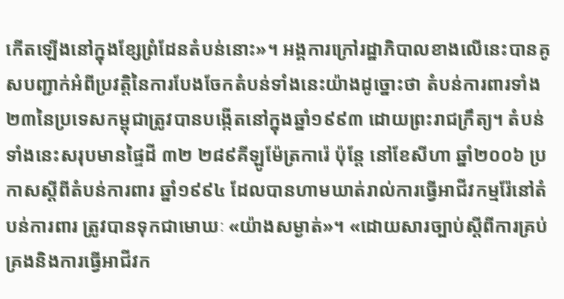កើតឡើងនៅក្នុងខ្សែព្រំដែនតំបន់នោះ»។ អង្គការក្រៅរដ្ឋាភិបាលខាងលើនេះបានគូសបញ្ជាក់អំពីប្រវត្តិនៃការបែងចែកតំបន់ទាំងនេះយ៉ាងដូច្នោះថា តំបន់ការពារទាំង២៣នៃប្រទេសកម្ពុជាត្រូវបានបង្កើតនៅក្នុងឆ្នាំ១៩៩៣ ដោយព្រះរាជក្រឹត្យ។ តំបន់ទាំងនេះសរុបមានផ្ទៃដី ៣២ ២៨៩គីឡូម៉ែត្រការ៉េ ប៉ុន្តែ នៅខែសីហា ឆ្នាំ២០០៦ ប្រកាសស្តីពីតំបន់ការពារ ឆ្នាំ១៩៩៤ ដែលបានហាមឃាត់រាល់ការធ្វើអាជីវកម្មរ៉ែនៅតំបន់ការពារ ត្រូវបានទុកជាមោឃៈ «យ៉ាងសម្ងាត់»។ «ដោយសារច្បាប់ស្តីពីការគ្រប់គ្រងនិងការធ្វើអាជីវក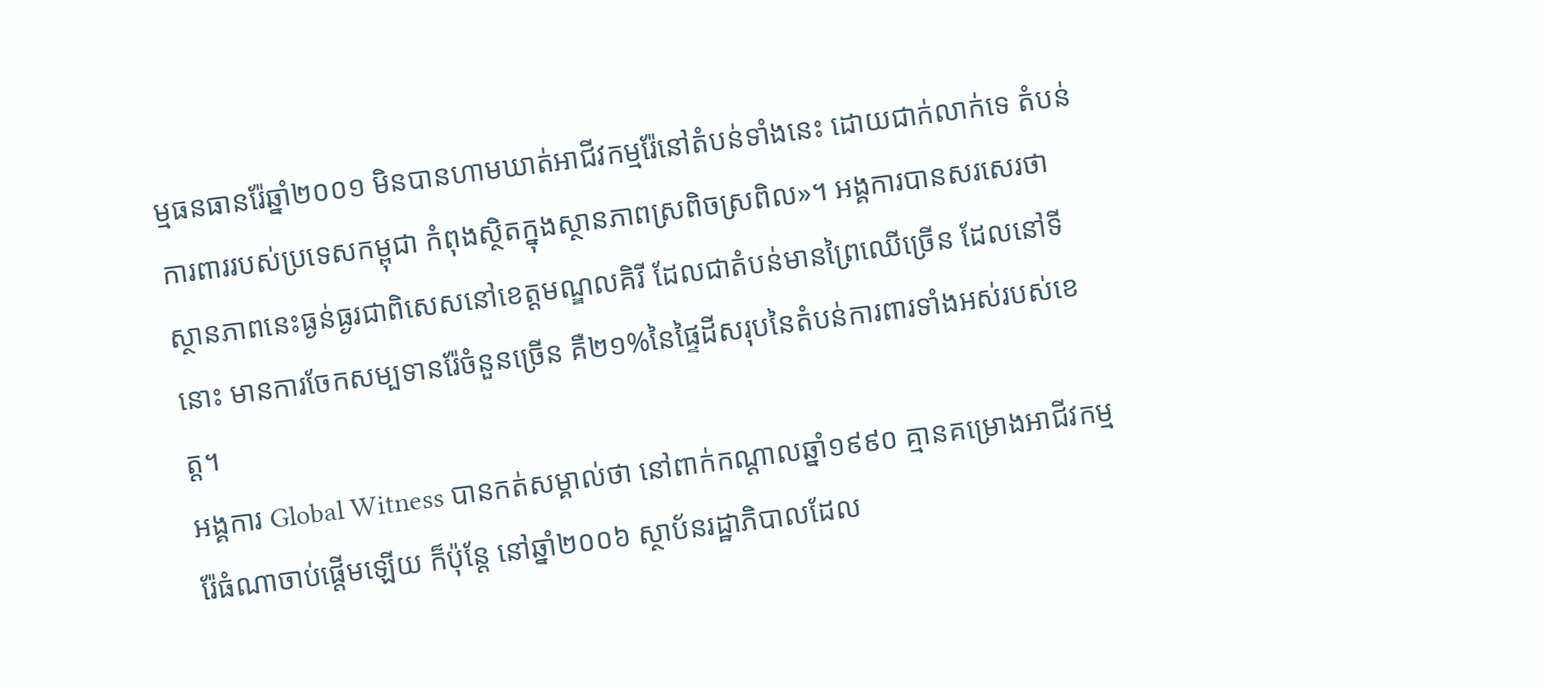ម្មធនធានរ៉ែឆ្នាំ២០០១ មិនបានហាមឃាត់អាជីវកម្មរ៉ែនៅតំបន់ទាំងនេះ ដោយជាក់លាក់ទេ តំបន់ការពាររបស់ប្រទេសកម្ពុជា កំពុងស្ថិតក្នុងស្ថានភាពស្រពិចស្រពិល»។ អង្គការបានសរសេរថាស្ថានភាពនេះធ្ងន់ធ្ងរជាពិសេសនៅខេត្តមណ្ឌលគិរី ដែលជាតំបន់មានព្រៃឈើច្រើន ដែលនៅទីនោះ មានការចែកសម្បទានរ៉ែចំនួនច្រើន គឺ២១%នៃផ្ទៃដីសរុបនៃតំបន់ការពារទាំងអស់របស់ខេត្ត។
អង្គការ Global Witness បានកត់សម្គាល់ថា នៅពាក់កណ្តាលឆ្នាំ១៩៩០ គ្មានគម្រោងអាជីវកម្មរ៉ែធំណាចាប់ផ្តើមឡើយ ក៏ប៉ុន្តែ នៅឆ្នាំ២០០៦ ស្ថាប័នរដ្ឋាភិបាលដែល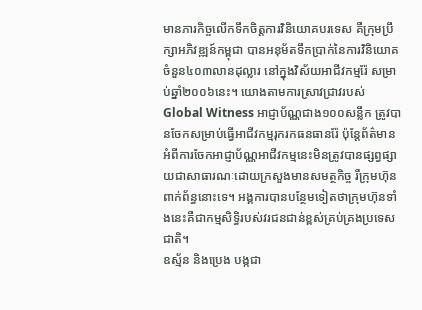មានភារកិច្ចលើកទឹកចិត្តការវិនិយោគបរទេស គឺក្រុមប្រឹក្សាអភិវឌ្ឍន៍កម្ពុជា បានអនុម័តទឹកប្រាក់នៃការវិនិយោគចំនួន៤០៣លានដុល្លារ នៅក្នុងវិស័យអាជីវកម្មរ៉ែ សម្រាប់ឆ្នាំ២០០៦នេះ។ យោងតាមការស្រាវជ្រាវរបស់Global Witness អាជ្ញាប័ណ្ណជាង១០០សន្លឹក ត្រូវបានចែកសម្រាប់ធ្វើអាជីវកម្មរុករកធនធានរ៉ែ ប៉ុន្តែព័ត៌មានអំពីការចែកអាជ្ញាប័ណ្ណអាជីវកម្មនេះមិនត្រូវបានផ្សព្វផ្សាយជាសាធារណៈដោយក្រសួងមានសមត្ថកិច្ច រឺក្រុមហ៊ុនពាក់ព័ន្ធនោះទេ។ អង្គការបានបន្ថែមទៀតថាក្រុមហ៊ុនទាំងនេះគឺជាកម្មសិទ្ធិរបស់វរជនជាន់ខ្ពស់គ្រប់គ្រងប្រទេសជាតិ។
ឧស្ម័ន និងប្រេង បង្កជា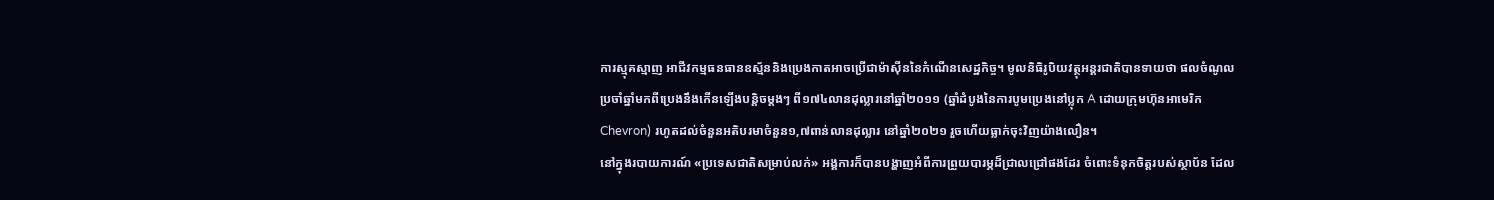ការស្មុគស្មាញ អាជីវកម្មធនធានឧស្ម័ននិងប្រេងកាតអាចប្រើជាម៉ាស៊ីននៃកំណើនសេដ្ឋកិច្ច។ មូលនិធិរូបិយវត្ថុអន្តរជាតិបានទាយថា ផលចំណូលប្រចាំឆ្នាំមកពីប្រេងនឹងកើនឡើងបន្តិចម្តងៗ ពី១៧៤លានដុល្លារនៅឆ្នាំ២០១១ (ឆ្នាំដំបូងនៃការបូមប្រេងនៅប្លុក A ដោយក្រុមហ៊ុនអាមេរិក Chevron) រហូតដល់ចំនួនអតិបរមាចំនួន១,៧ពាន់លានដុល្លារ នៅឆ្នាំ២០២១ រួចហើយធ្លាក់ចុះវិញយ៉ាងលឿន។
នៅក្នុងរបាយការណ៍ «ប្រទេសជាតិសម្រាប់លក់» អង្គការក៏បានបង្ហាញអំពីការព្រួយបារម្ភដ៏ជ្រាលជ្រៅផងដែរ ចំពោះទំនុកចិត្តរបស់ស្ថាប័ន ដែល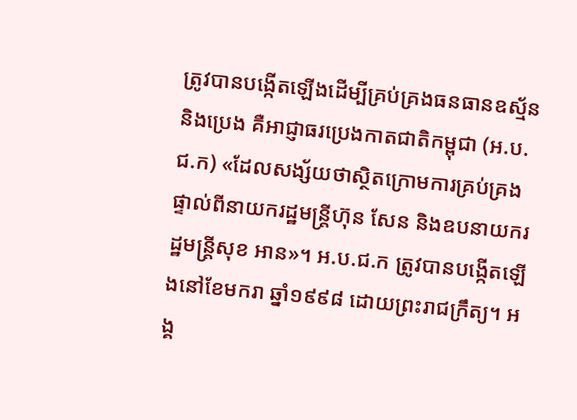ត្រូវបានបង្កើតឡើងដើម្បីគ្រប់គ្រងធនធានឧស្ម័ននិងប្រេង គឺអាជ្ញាធរប្រេងកាតជាតិកម្ពុជា (អ.ប.ជ.ក) «ដែលសង្ស័យថាស្ថិតក្រោមការគ្រប់គ្រងផ្ទាល់ពីនាយករដ្ឋមន្រ្តីហ៊ុន សែន និងឧបនាយករដ្ឋមន្រ្តីសុខ អាន»។ អ.ប.ជ.ក ត្រូវបានបង្កើតឡើងនៅខែមករា ឆ្នាំ១៩៩៨ ដោយព្រះរាជក្រឹត្យ។ អង្គ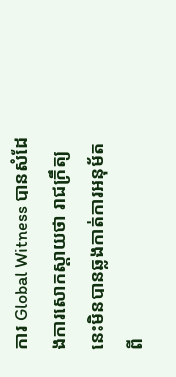ការ Global Witness បានសំដែងការសោកស្តាយថា រាជក្រឹត្យនេះមិនបានឆ្លងកាត់ការអនុម័តពី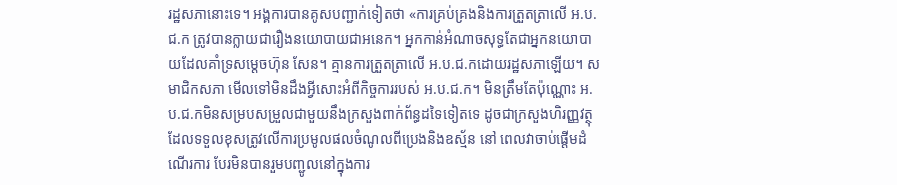រដ្ឋសភានោះទេ។ អង្គការបានគូសបញ្ជាក់ទៀតថា «ការគ្រប់គ្រងនិងការត្រួតត្រាលើ អ.ប.ជ.ក ត្រូវបានក្លាយជារឿងនយោបាយជាអនេក។ អ្នកកាន់អំណាចសុទ្ធតែជាអ្នកនយោបាយដែលគាំទ្រសម្តេចហ៊ុន សែន។ គ្មានការត្រួតត្រាលើ អ.ប.ជ.កដោយរដ្ឋសភាឡើយ។ សមាជិកសភា មើលទៅមិនដឹងអ្វីសោះអំពីកិច្ចការរបស់ អ.ប.ជ.ក។ មិនត្រឹមតែប៉ុណ្ណោះ អ.ប.ជ.កមិនសម្របសម្រួលជាមួយនឹងក្រសួងពាក់ព័ន្ធដទៃទៀតទេ ដូចជាក្រសួងហិរញ្ញវត្ថុ ដែលទទួលខុសត្រូវលើការប្រមូលផលចំណូលពីប្រេងនិងឧស្ម័ន នៅ ពេលវាចាប់ផ្តើមដំណើរការ បែរមិនបានរួមបញ្ជូលនៅក្នុងការ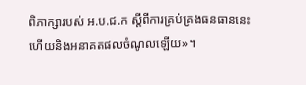ពិភាក្សារបស់ អ.ប.ជ.ក ស្តីពីការគ្រប់គ្រងធនធាននេះ ហើយនិងអនាគតផលចំណូលឡើយ»។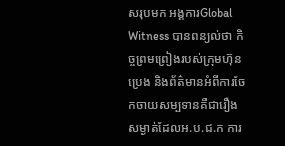សរុបមក អង្គការGlobal Witness បានពន្យល់ថា កិច្ចព្រមព្រៀងរបស់ក្រុមហ៊ុនប្រេង និងព័ត៌មានអំពីការចែកចាយសម្បទានគឺជារឿងសម្ងាត់ដែលអ.ប.ជ.ក ការ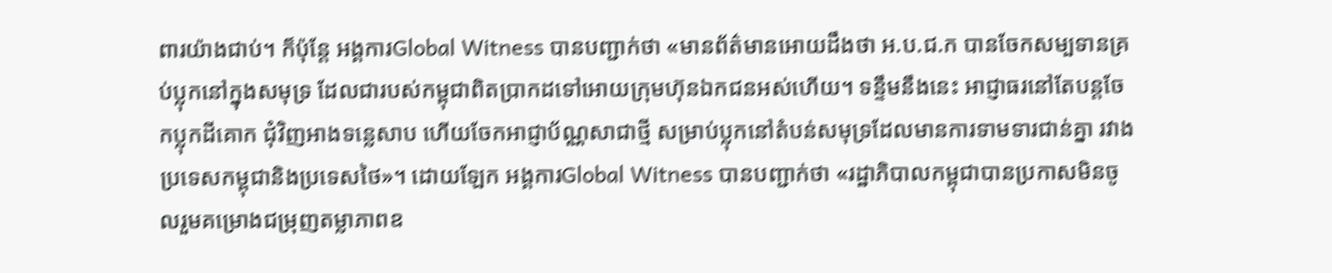ពារយ៉ាងជាប់។ ក៏ប៉ុន្តែ អង្គការGlobal Witness បានបញ្ជាក់ថា «មានព័ត៌មានអោយដឹងថា អ.ប.ជ.ក បានចែកសម្បទានគ្រប់ប្លុកនៅក្នុងសមុទ្រ ដែលជារបស់កម្ពុជាពិតប្រាកដទៅអោយក្រុមហ៊ុនឯកជនអស់ហើយ។ ទន្ទឹមនឹងនេះ អាជ្ញាធរនៅតែបន្តចែកប្លុកដីគោក ជុំវិញអាងទន្លេសាប ហើយចែកអាជ្ញាប័ណ្ណសាជាថ្មី សម្រាប់ប្លុកនៅតំបន់សមុទ្រដែលមានការទាមទារជាន់គ្នា រវាងប្រទេសកម្ពុជានិងប្រទេសថៃ»។ ដោយឡែក អង្គការGlobal Witness បានបញ្ជាក់ថា «រដ្ឋាភិបាលកម្ពុជាបានប្រកាសមិនចូលរួមគម្រោងជម្រុញតម្លាភាពឧ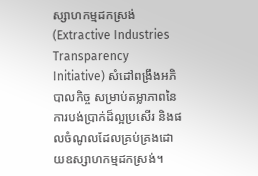ស្សាហកម្មដកស្រង់ (Extractive Industries Transparency Initiative) សំដៅពង្រឹងអភិបាលកិច្ច សម្រាប់តម្លាភាពនៃការបង់ប្រាក់ដ៏ល្អប្រសើរ និងផលចំណូលដែលគ្រប់គ្រងដោយឧស្សាហកម្មដកស្រង់។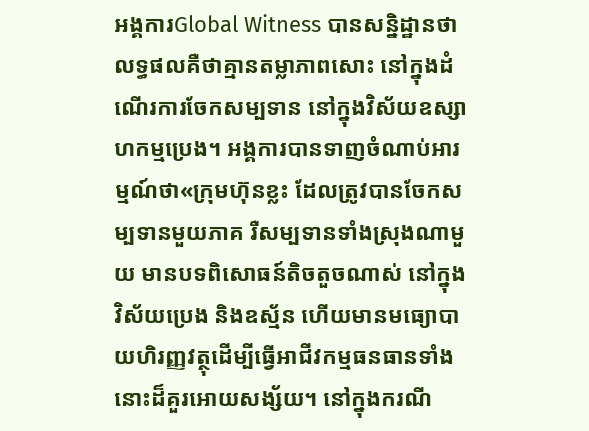អង្គការGlobal Witness បានសន្និដ្ឋានថា លទ្ធផលគឺថាគ្មានតម្លាភាពសោះ នៅក្នុងដំណើរការចែកសម្បទាន នៅក្នុងវិស័យឧស្សាហកម្មប្រេង។ អង្គការបានទាញចំណាប់អារម្មណ៍ថា«ក្រុមហ៊ុនខ្លះ ដែលត្រូវបានចែកសម្បទានមួយភាគ រឺសម្បទានទាំងស្រុងណាមួយ មានបទពិសោធន៍តិចតួចណាស់ នៅក្នុងវិស័យប្រេង និងឧស្ម័ន ហើយមានមធ្យោបាយហិរញ្ញវត្ថុដើម្បីធ្វើអាជីវកម្មធនធានទាំងនោះដ៏គួរអោយសង្ស័យ។ នៅក្នុងករណី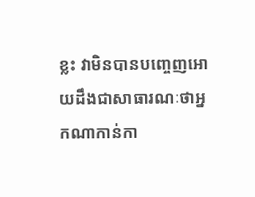ខ្លះ វាមិនបានបញ្ចេញអោយដឹងជាសាធារណៈថាអ្នកណាកាន់កា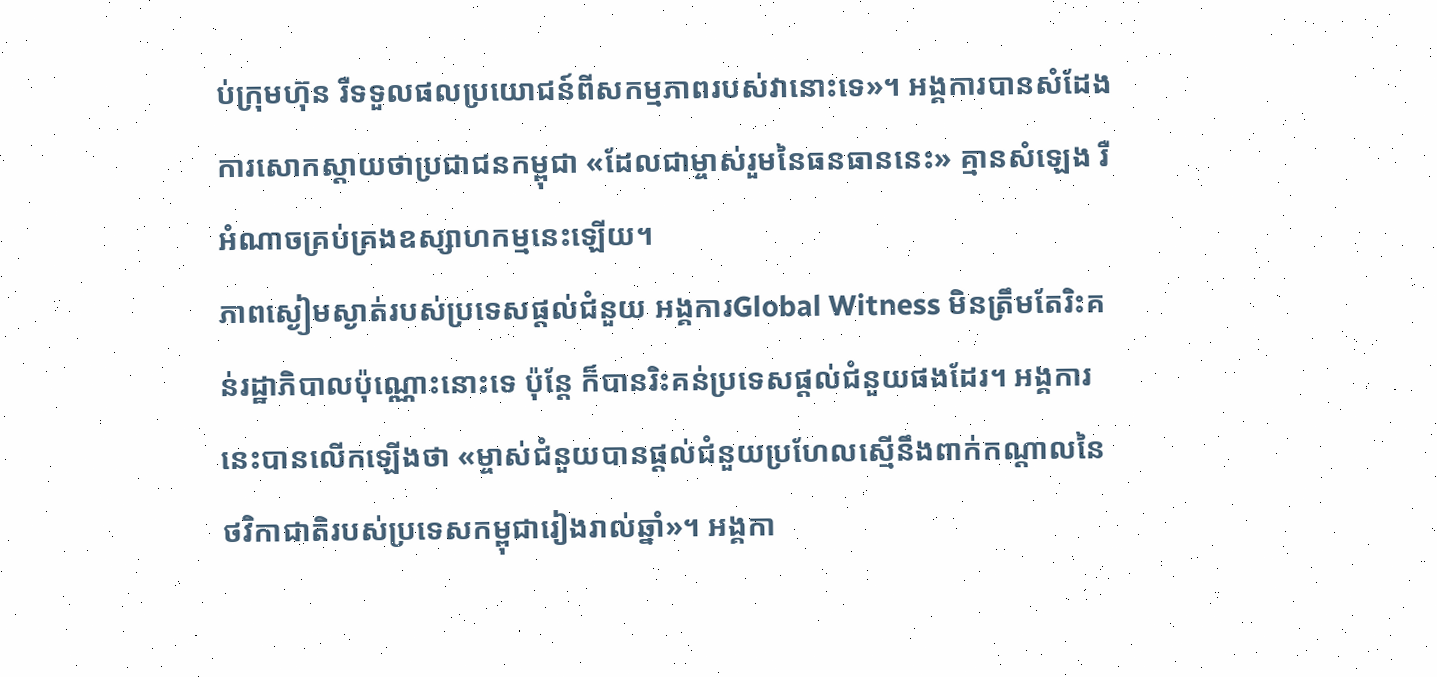ប់ក្រុមហ៊ុន រឺទទួលផលប្រយោជន៍ពីសកម្មភាពរបស់វានោះទេ»។ អង្គការបានសំដែងការសោកស្តាយថាប្រជាជនកម្ពុជា «ដែលជាម្ចាស់រួមនៃធនធាននេះ» គ្មានសំឡេង រឺអំណាចគ្រប់គ្រងឧស្សាហកម្មនេះឡើយ។
ភាពស្ងៀមស្ងាត់របស់ប្រទេសផ្តល់ជំនួយ អង្គការGlobal Witness មិនត្រឹមតែរិះគន់រដ្ឋាភិបាលប៉ុណ្ណោះនោះទេ ប៉ុន្តែ ក៏បានរិះគន់ប្រទេសផ្តល់ជំនួយផងដែរ។ អង្គការនេះបានលើកឡើងថា «ម្ចាស់ជំនួយបានផ្តល់ជំនួយប្រហែលស្មើនឹងពាក់កណ្តាលនៃថវិកាជាតិរបស់ប្រទេសកម្ពុជារៀងរាល់ឆ្នាំ»។ អង្គកា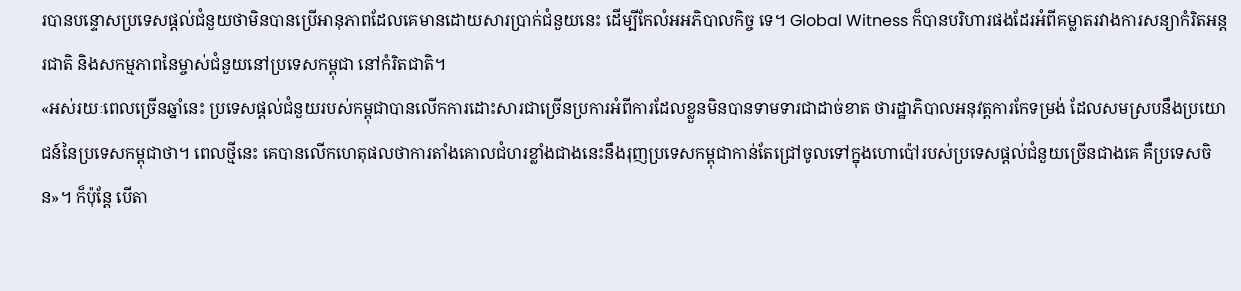របានបន្ទោសប្រទេសផ្តល់ជំនួយថាមិនបានប្រើអានុភាពដែលគេមានដោយសារប្រាក់ជំនួយនេះ ដើម្បីកែលំអអភិបាលកិច្ច ទេ។ Global Witness ក៏បានបរិហារផងដែរអំពីគម្លាតរវាងការសន្យាកំរិតអន្តរជាតិ និងសកម្មភាពនៃម្ចាស់ជំនួយនៅប្រទេសកម្ពុជា នៅកំរិតជាតិ។
«អស់រយៈពេលច្រើនឆ្នាំនេះ ប្រទេសផ្តល់ជំនួយរបស់កម្ពុជាបានលើកការដោះសារជាច្រើនប្រការអំពីការដែលខ្លួនមិនបានទាមទារជាដាច់ខាត ថារដ្ឋាភិបាលអនុវត្តការកែទម្រង់ ដែលសមស្របនឹងប្រយោជន៍នៃប្រទេសកម្ពុជាថា។ ពេលថ្មីនេះ គេបានលើកហេតុផលថាការតាំងគោលជំហរខ្លាំងជាងនេះនឹងរុញប្រទេសកម្ពុជាកាន់តែជ្រៅចូលទៅក្នុងហោប៉ៅរបស់ប្រទេសផ្តល់ជំនួយច្រើនជាងគេ គឺប្រទេសចិន»។ ក៏ប៉ុន្តែ បើតា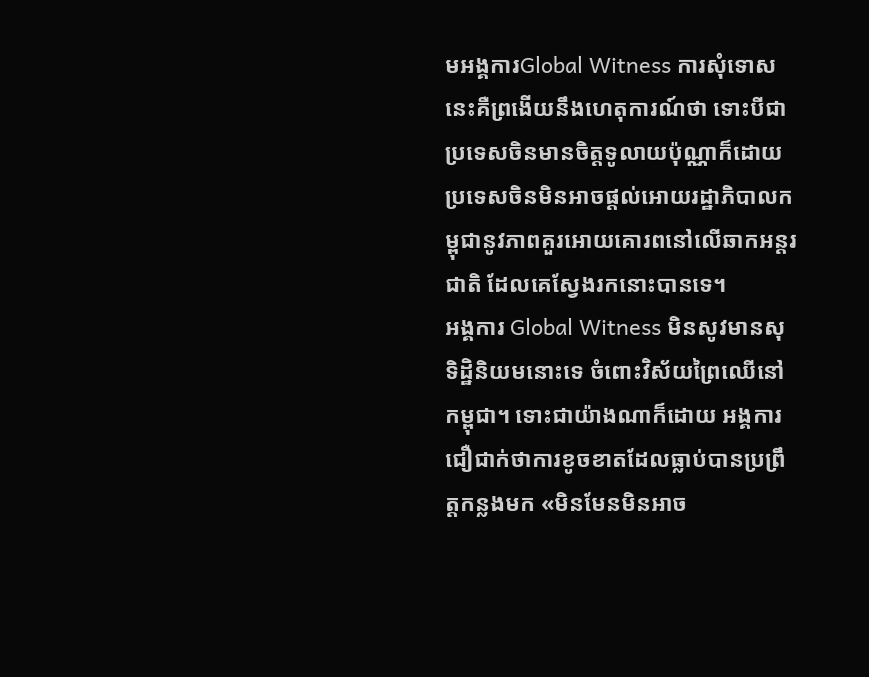មអង្គការGlobal Witness ការសុំទោសនេះគឺព្រងើយនឹងហេតុការណ៍ថា ទោះបីជាប្រទេសចិនមានចិត្តទូលាយប៉ុណ្ណាក៏ដោយ ប្រទេសចិនមិនអាចផ្តល់អោយរដ្ឋាភិបាលកម្ពុជានូវភាពគួរអោយគោរពនៅលើឆាកអន្តរជាតិ ដែលគេស្វែងរកនោះបានទេ។
អង្គការ Global Witness មិនសូវមានសុទិដ្ឋិនិយមនោះទេ ចំពោះវិស័យព្រៃឈើនៅកម្ពុជា។ ទោះជាយ៉ាងណាក៏ដោយ អង្គការជឿជាក់ថាការខូចខាតដែលធ្លាប់បានប្រព្រឹត្តកន្លងមក «មិនមែនមិនអាច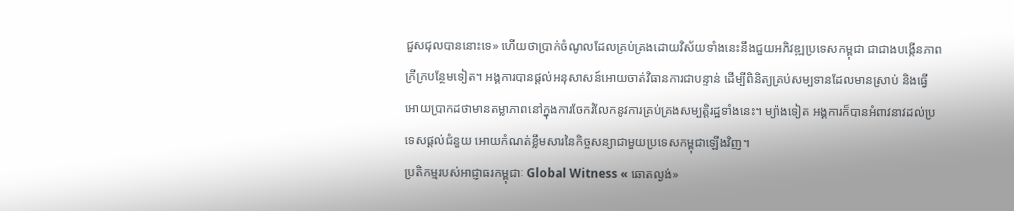ជួសជុលបាននោះទេ» ហើយថាប្រាក់ចំណូលដែលគ្រប់គ្រងដោយវិស័យទាំងនេះនឹងជួយអភិវឌ្ឍប្រទេសកម្ពុជា ជាជាងបង្កើនភាពក្រីក្របន្ថែមទៀត។ អង្គការបានផ្តល់អនុសាសន៍អោយចាត់វិធានការជាបន្ទាន់ ដើម្បីពិនិត្យគ្រប់សម្បទានដែលមានស្រាប់ និងធ្វើអោយប្រាកដថាមានតម្លាភាពនៅក្នុងការចែករំលែកនូវការគ្រប់គ្រងសម្បត្តិរដ្ឋទាំងនេះ។ ម្យ៉ាងទៀត អង្គការក៏បានអំពាវនាវដល់ប្រទេសផ្តល់ជំនួយ អោយកំណត់ខ្លឹមសារនៃកិច្ចសន្យាជាមួយប្រទេសកម្ពុជាឡើងវិញ។
ប្រតិកម្មរបស់អាជ្ញាធរកម្ពុជាៈ Global Witness « ឆោតល្ងង់»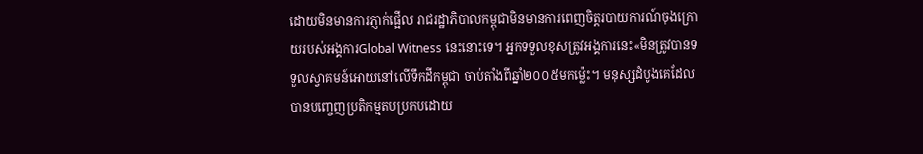ដោយមិនមានការភ្ញាក់ផ្អើល រាជរដ្ឋាភិបាលកម្ពុជាមិនមានការពេញចិត្តរបាយការណ៍ចុងក្រោយរបស់អង្គការGlobal Witness នេះនោះទេ។ អ្នកទទួលខុសត្រូវអង្គការនេះ«មិនត្រូវបានទទួលស្វាគមន៍អោយនៅលើទឹកដីកម្ពុជា ចាប់តាំងពីឆ្នាំ២០០៥មកម្ល៉េះ។ មនុស្សដំបូងគេដែលបានបញ្ចេញប្រតិកម្មតបប្រកបដោយ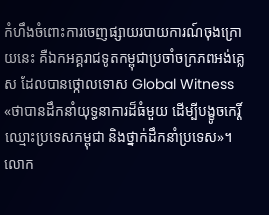កំហឹងចំពោះការចេញផ្សាយរបាយការណ៍ចុងក្រោយនេះ គឺឯកអគ្គរាជទូតកម្ពុជាប្រចាំចក្រភពអង់គ្លេស ដែលបានថ្កោលទោស Global Witness «ថាបានដឹកនាំយុទ្ធនាការដ៏ធំមួយ ដើម្បីបង្ខូចកេរ្តិ៍ឈ្មោះប្រទេសកម្ពុជា និងថ្នាក់ដឹកនាំប្រទេស»។ លោក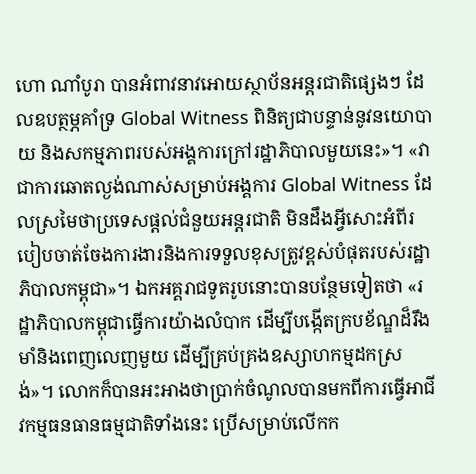ហោ ណាំបូរា បានអំពាវនាវអោយស្ថាប័នអន្តរជាតិផ្សេងៗ ដែលឧបត្ថម្ភគាំទ្រ Global Witness ពិនិត្យជាបន្ទាន់នូវនយោបាយ និងសកម្មភាពរបស់អង្គការក្រៅរដ្ឋាភិបាលមួយនេះ»។ «វាជាការឆោតល្ងង់ណាស់សម្រាប់អង្គការ Global Witness ដែលស្រមៃថាប្រទេសផ្តល់ជំនួយអន្តរជាតិ មិនដឹងអ្វីសោះអំពីរបៀបចាត់ចែងការងារនិងការទទួលខុសត្រូវខ្ពស់បំផុតរបស់រដ្ឋាភិបាលកម្ពុជា»។ ឯកអគ្គរាជទូតរូបនោះបានបន្ថែមទៀតថា «រដ្ឋាភិបាលកម្ពុជាធ្វើការយ៉ាងលំបាក ដើម្បីបង្កើតក្របខ័ណ្ឌដ៏រឹងមាំនិងពេញលេញមួយ ដើម្បីគ្រប់គ្រងឧស្សាហកម្មដកស្រង់»។ លោកក៏បានអះអាងថាប្រាក់ចំណូលបានមកពីការធ្វើអាជីវកម្មធនធានធម្មជាតិទាំងនេះ ប្រើសម្រាប់លើកក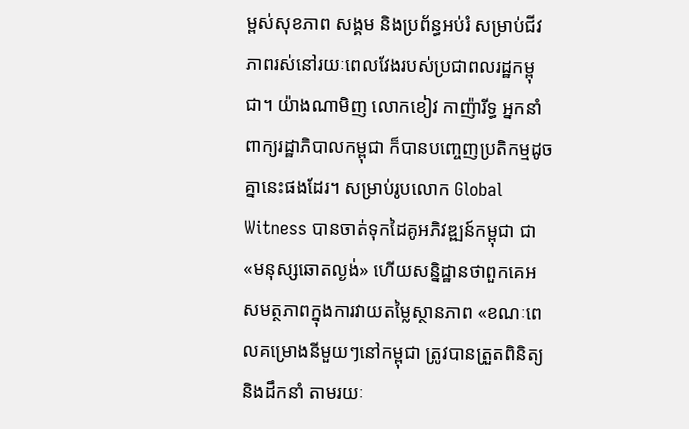ម្ពស់សុខភាព សង្គម និងប្រព័ន្ធអប់រំ សម្រាប់ជីវភាពរស់នៅរយៈពេលវែងរបស់ប្រជាពលរដ្ឋកម្ពុជា។ យ៉ាងណាមិញ លោកខៀវ កាញ៉ារីទ្ធ អ្នកនាំពាក្យរដ្ឋាភិបាលកម្ពុជា ក៏បានបញ្ចេញប្រតិកម្មដូចគ្នានេះផងដែរ។ សម្រាប់រូបលោក Global Witness បានចាត់ទុកដៃគូអភិវឌ្ឍន៍កម្ពុជា ជា«មនុស្សឆោតល្ងង់» ហើយសន្និដ្ឋានថាពួកគេអសមត្ថភាពក្នុងការវាយតម្លៃស្ថានភាព «ខណៈពេលគម្រោងនីមួយៗនៅកម្ពុជា ត្រូវបានត្រួតពិនិត្យ និងដឹកនាំ តាមរយៈ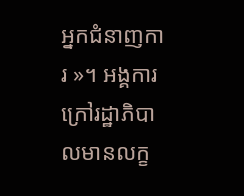អ្នកជំនាញការ »។ អង្គការក្រៅរដ្ឋាភិបាលមានលក្ខ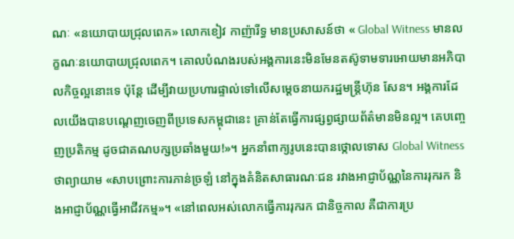ណៈ «នយោបាយជ្រុលពេក» លោកខៀវ កាញ៉ារីទ្ធ មានប្រសាសន៍ថា « Global Witness មានលក្ខណៈនយោបាយជ្រុលពេក។ គោលបំណងរបស់អង្គការនេះមិនមែនតស៊ូទាមទារអោយមានអភិបាលកិច្ចល្អនោះទេ ប៉ុន្តែ ដើម្បីវាយប្រហារផ្ទាល់ទៅលើសម្តេចនាយករដ្ឋមន្រ្តីហ៊ុន សែន។ អង្គការដែលយើងបានបណ្តេញចេញពីប្រទេសកម្ពុជានេះ គ្រាន់តែធ្វើការផ្សព្វផ្សាយព័ត៌មានមិនល្អ។ គេបញ្ចេញប្រតិកម្ម ដូចជាគណបក្សប្រឆាំងមួយ!»។ អ្នកនាំពាក្យរូបនេះបានថ្កោលទោស Global Witness ថាព្យាយាម «សាបព្រោះការភាន់ច្រឡំ នៅក្នុងគំនិតសាធារណៈជន រវាងអាជ្ញាប័ណ្ណនៃការរុករក និងអាជ្ញាប័ណ្ណធ្វើអាជីវកម្ម»។ «នៅពេលអស់លោកធ្វើការរុករក ជានិច្ចកាល គឺជាការប្រ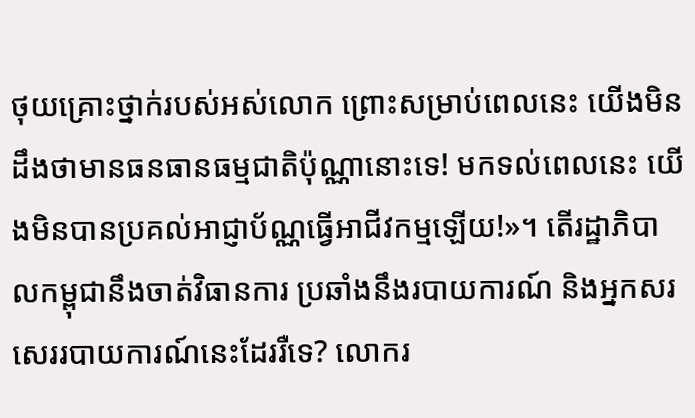ថុយគ្រោះថ្នាក់របស់អស់លោក ព្រោះសម្រាប់ពេលនេះ យើងមិនដឹងថាមានធនធានធម្មជាតិប៉ុណ្ណានោះទេ! មកទល់ពេលនេះ យើងមិនបានប្រគល់អាជ្ញាប័ណ្ណធ្វើអាជីវកម្មឡើយ!»។ តើរដ្ឋាភិបាលកម្ពុជានឹងចាត់វិធានការ ប្រឆាំងនឹងរបាយការណ៍ និងអ្នកសរសេររបាយការណ៍នេះដែររឺទេ? លោករ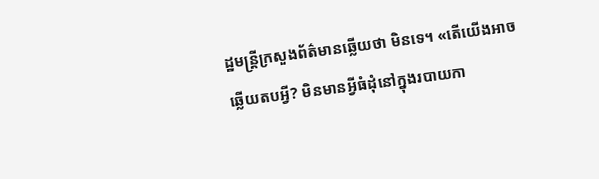ដ្ឋមន្រ្តីក្រសួងព័ត៌មានឆ្លើយថា មិនទេ។ «តើយើងអាចឆ្លើយតបអ្វី? មិនមានអ្វីធំដុំនៅក្នុងរបាយកា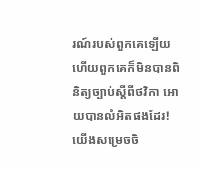រណ៍របស់ពួកគេឡើយ ហើយពួកគេក៏មិនបានពិនិត្យច្បាប់ស្តីពីថវិកា អោយបានលំអិតផងដែរ! យើងសម្រេចចិ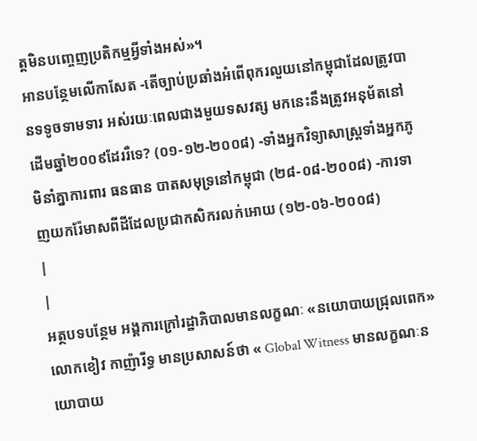ត្តមិនបញ្ចេញប្រតិកម្មអ្វីទាំងអស់»។
អានបន្ថែមលើកាសែត -តើច្បាប់ប្រឆាំងអំពើពុករលួយនៅកម្ពុជាដែលត្រូវបានទទូចទាមទារ អស់រយៈពេលជាងមួយទសវត្ស មកនេះនឹងត្រូវអនុម័តនៅដើមឆ្នាំ២០០៩ដែររឺទេ? (០១-១២-២០០៨) -ទាំងអ្នកវិទ្យាសាស្ត្រទាំងអ្នកភូមិនាំគ្នាការពារ ធនធាន បាតសមុទ្រនៅកម្ពុជា (២៨-០៨-២០០៨) -ការទាញយករ៉ែមាសពីដីដែលប្រជាកសិករលក់អោយ (១២-០៦-២០០៨)
|
|
អត្ថបទបន្ថែម អង្គការក្រៅរដ្ឋាភិបាលមានលក្ខណៈ «នយោបាយជ្រុលពេក» លោកខៀវ កាញ៉ារីទ្ធ មានប្រសាសន៍ថា « Global Witness មានលក្ខណៈនយោបាយ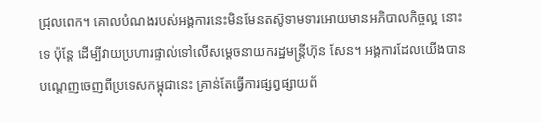ជ្រុលពេក។ គោលបំណងរបស់អង្គការនេះមិនមែនតស៊ូទាមទារអោយមានអភិបាលកិច្ចល្អ នោះទេ ប៉ុន្តែ ដើម្បីវាយប្រហារផ្ទាល់ទៅលើសម្តេចនាយករដ្ឋមន្រ្តីហ៊ុន សែន។ អង្គការដែលយើងបានបណ្តេញចេញពីប្រទេសកម្ពុជានេះ គ្រាន់តែធ្វើការផ្សព្វផ្សាយព័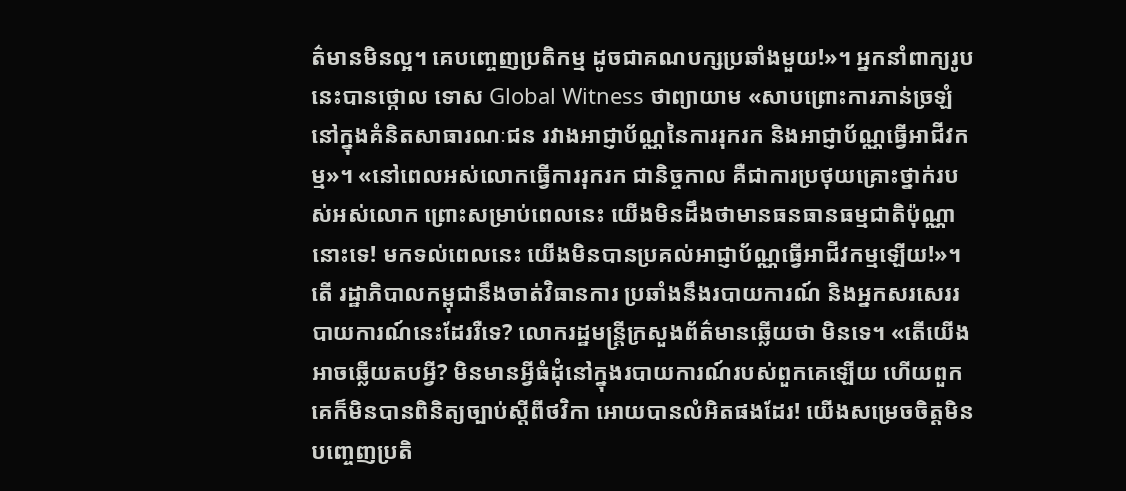ត៌មានមិនល្អ។ គេបញ្ចេញប្រតិកម្ម ដូចជាគណបក្សប្រឆាំងមួយ!»។ អ្នកនាំពាក្យរូបនេះបានថ្កោល ទោស Global Witness ថាព្យាយាម «សាបព្រោះការភាន់ច្រឡំ នៅក្នុងគំនិតសាធារណៈជន រវាងអាជ្ញាប័ណ្ណនៃការរុករក និងអាជ្ញាប័ណ្ណធ្វើអាជីវកម្ម»។ «នៅពេលអស់លោកធ្វើការរុករក ជានិច្ចកាល គឺជាការប្រថុយគ្រោះថ្នាក់របស់អស់លោក ព្រោះសម្រាប់ពេលនេះ យើងមិនដឹងថាមានធនធានធម្មជាតិប៉ុណ្ណានោះទេ! មកទល់ពេលនេះ យើងមិនបានប្រគល់អាជ្ញាប័ណ្ណធ្វើអាជីវកម្មឡើយ!»។ តើ រដ្ឋាភិបាលកម្ពុជានឹងចាត់វិធានការ ប្រឆាំងនឹងរបាយការណ៍ និងអ្នកសរសេររបាយការណ៍នេះដែររឺទេ? លោករដ្ឋមន្រ្តីក្រសួងព័ត៌មានឆ្លើយថា មិនទេ។ «តើយើងអាចឆ្លើយតបអ្វី? មិនមានអ្វីធំដុំនៅក្នុងរបាយការណ៍របស់ពួកគេឡើយ ហើយពួកគេក៏មិនបានពិនិត្យច្បាប់ស្តីពីថវិកា អោយបានលំអិតផងដែរ! យើងសម្រេចចិត្តមិនបញ្ចេញប្រតិ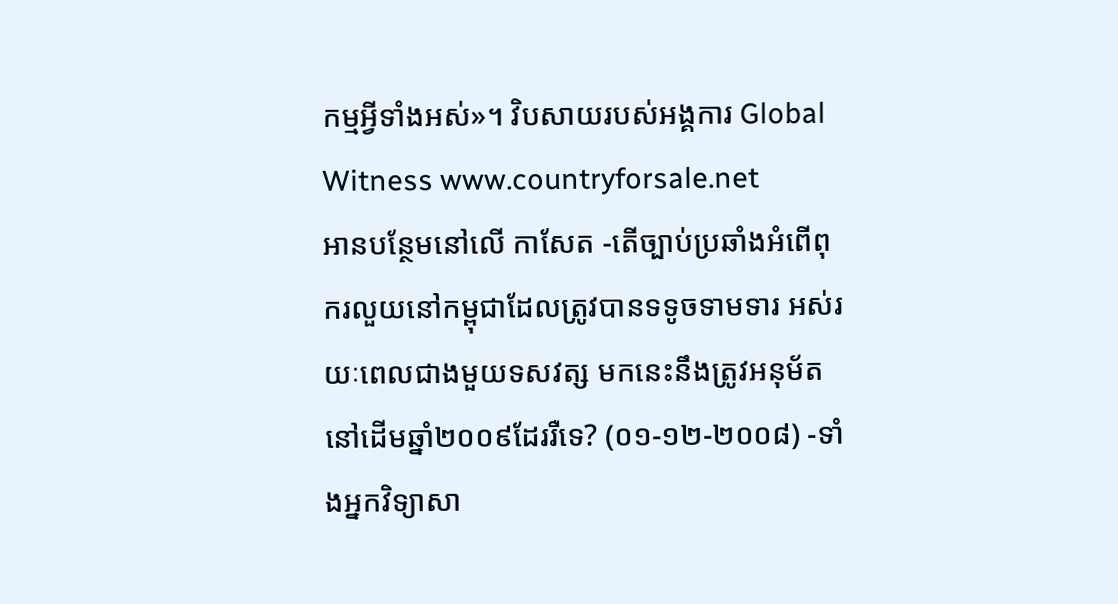កម្មអ្វីទាំងអស់»។ វិបសាយរបស់អង្គការ Global Witness www.countryforsale.net
អានបន្ថែមនៅលើ កាសែត -តើច្បាប់ប្រឆាំងអំពើពុករលួយនៅកម្ពុជាដែលត្រូវបានទទូចទាមទារ អស់រយៈពេលជាងមួយទសវត្ស មកនេះនឹងត្រូវអនុម័តនៅដើមឆ្នាំ២០០៩ដែររឺទេ? (០១-១២-២០០៨) -ទាំងអ្នកវិទ្យាសា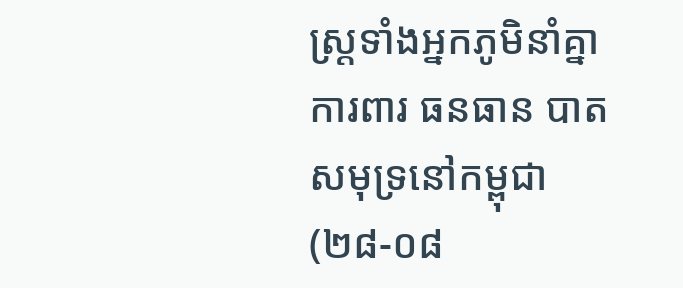ស្ត្រទាំងអ្នកភូមិនាំគ្នាការពារ ធនធាន បាតសមុទ្រនៅកម្ពុជា (២៨-០៨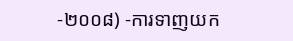-២០០៨) -ការទាញយក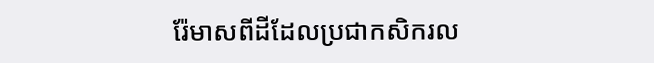រ៉ែមាសពីដីដែលប្រជាកសិករល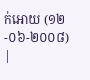ក់អោយ (១២-០៦-២០០៨)
|